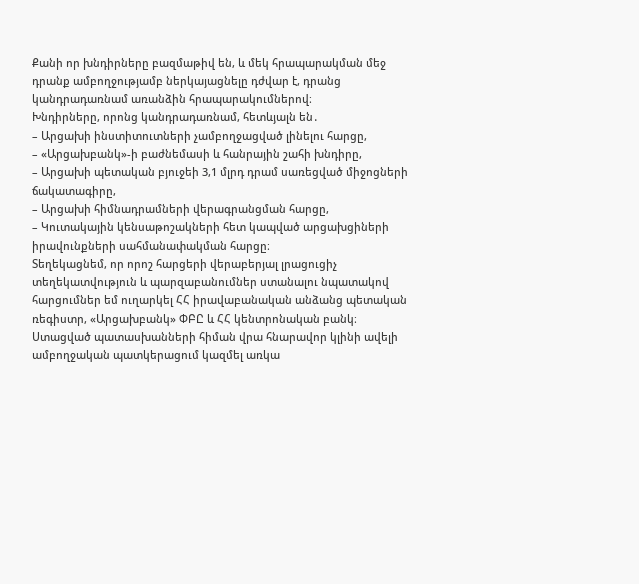Քանի որ խնդիրները բազմաթիվ են, և մեկ հրապարակման մեջ դրանք ամբողջությամբ ներկայացնելը դժվար է, դրանց կանդրադառնամ առանձին հրապարակումներով։
Խնդիրները, որոնց կանդրադառնամ, հետևյալն են․
– Արցախի ինստիտուտների չամբողջացված լինելու հարցը,
– «Արցախբանկ»-ի բաժնեմասի և հանրային շահի խնդիրը,
– Արցախի պետական բյուջեի 3,1 մլրդ դրամ սառեցված միջոցների ճակատագիրը,
– Արցախի հիմնադրամների վերագրանցման հարցը,
– Կուտակային կենսաթոշակների հետ կապված արցախցիների իրավունքների սահմանափակման հարցը։
Տեղեկացնեմ, որ որոշ հարցերի վերաբերյալ լրացուցիչ տեղեկատվություն և պարզաբանումներ ստանալու նպատակով հարցումներ եմ ուղարկել ՀՀ իրավաբանական անձանց պետական ռեգիստր, «Արցախբանկ» ՓԲԸ և ՀՀ կենտրոնական բանկ։ Ստացված պատասխանների հիման վրա հնարավոր կլինի ավելի ամբողջական պատկերացում կազմել առկա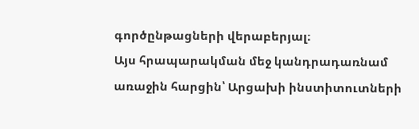գործընթացների վերաբերյալ։
Այս հրապարակման մեջ կանդրադառնամ առաջին հարցին՝ Արցախի ինստիտուտների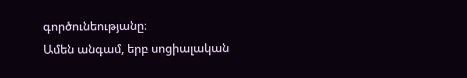գործունեությանը։
Ամեն անգամ, երբ սոցիալական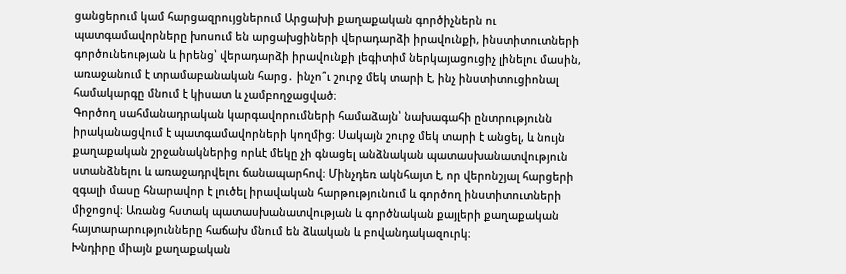ցանցերում կամ հարցազրույցներում Արցախի քաղաքական գործիչներն ու պատգամավորները խոսում են արցախցիների վերադարձի իրավունքի, ինստիտուտների գործունեության և իրենց՝ վերադարձի իրավունքի լեգիտիմ ներկայացուցիչ լինելու մասին, առաջանում է տրամաբանական հարց․ ինչո՞ւ շուրջ մեկ տարի է, ինչ ինստիտուցիոնալ համակարգը մնում է կիսատ և չամբողջացված։
Գործող սահմանադրական կարգավորումների համաձայն՝ նախագահի ընտրությունն իրականացվում է պատգամավորների կողմից։ Սակայն շուրջ մեկ տարի է անցել, և նույն քաղաքական շրջանակներից որևէ մեկը չի գնացել անձնական պատասխանատվություն ստանձնելու և առաջադրվելու ճանապարհով։ Մինչդեռ ակնհայտ է, որ վերոնշյալ հարցերի զգալի մասը հնարավոր է լուծել իրավական հարթությունում և գործող ինստիտուտների միջոցով։ Առանց հստակ պատասխանատվության և գործնական քայլերի քաղաքական հայտարարությունները հաճախ մնում են ձևական և բովանդակազուրկ։
Խնդիրը միայն քաղաքական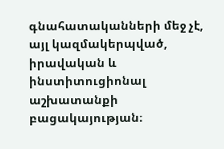գնահատականների մեջ չէ, այլ կազմակերպված, իրավական և ինստիտուցիոնալ աշխատանքի բացակայության։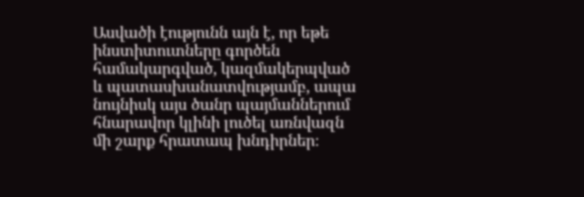Ասվածի էությունն այն է, որ եթե ինստիտուտները գործեն համակարգված, կազմակերպված և պատասխանատվությամբ, ապա նույնիսկ այս ծանր պայմաններում հնարավոր կլինի լուծել առնվազն մի շարք հրատապ խնդիրներ։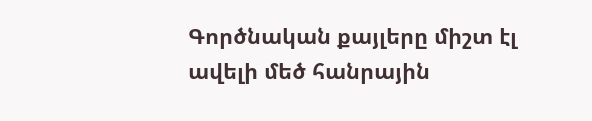Գործնական քայլերը միշտ էլ ավելի մեծ հանրային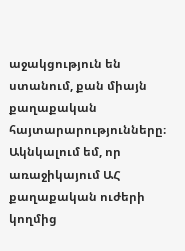աջակցություն են ստանում, քան միայն քաղաքական հայտարարությունները։
Ակնկալում եմ, որ առաջիկայում ԱՀ քաղաքական ուժերի կողմից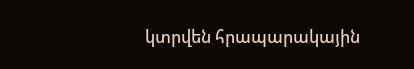կտրվեն հրապարակային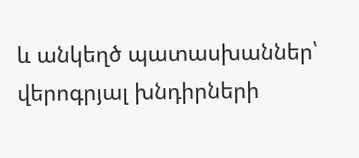և անկեղծ պատասխաններ՝ վերոգրյալ խնդիրների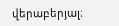վերաբերյալ։